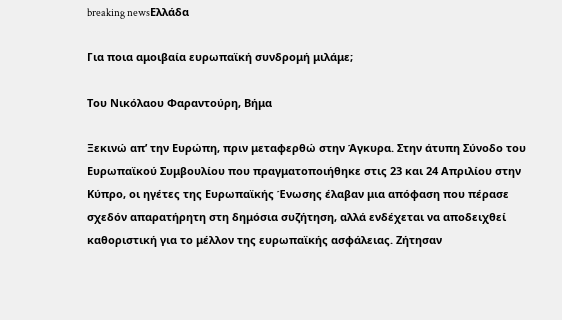breaking newsΕλλάδα

Για ποια αμοιβαία ευρωπαϊκή συνδρομή μιλάμε;

Του Νικόλαου Φαραντούρη, Βήμα

Ξεκινώ απ’ την Ευρώπη, πριν μεταφερθώ στην Άγκυρα. Στην άτυπη Σύνοδο του Ευρωπαϊκού Συμβουλίου που πραγματοποιήθηκε στις 23 και 24 Απριλίου στην Κύπρο, οι ηγέτες της Ευρωπαϊκής Ένωσης έλαβαν μια απόφαση που πέρασε σχεδόν απαρατήρητη στη δημόσια συζήτηση, αλλά ενδέχεται να αποδειχθεί καθοριστική για το μέλλον της ευρωπαϊκής ασφάλειας. Ζήτησαν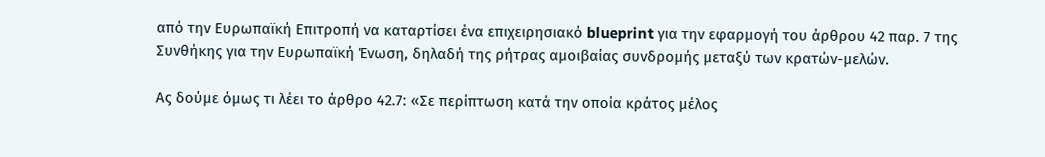από την Ευρωπαϊκή Επιτροπή να καταρτίσει ένα επιχειρησιακό blueprint για την εφαρμογή του άρθρου 42 παρ. 7 της Συνθήκης για την Ευρωπαϊκή Ένωση, δηλαδή της ρήτρας αμοιβαίας συνδρομής μεταξύ των κρατών-μελών.

Ας δούμε όμως τι λέει το άρθρο 42.7: «Σε περίπτωση κατά την οποία κράτος μέλος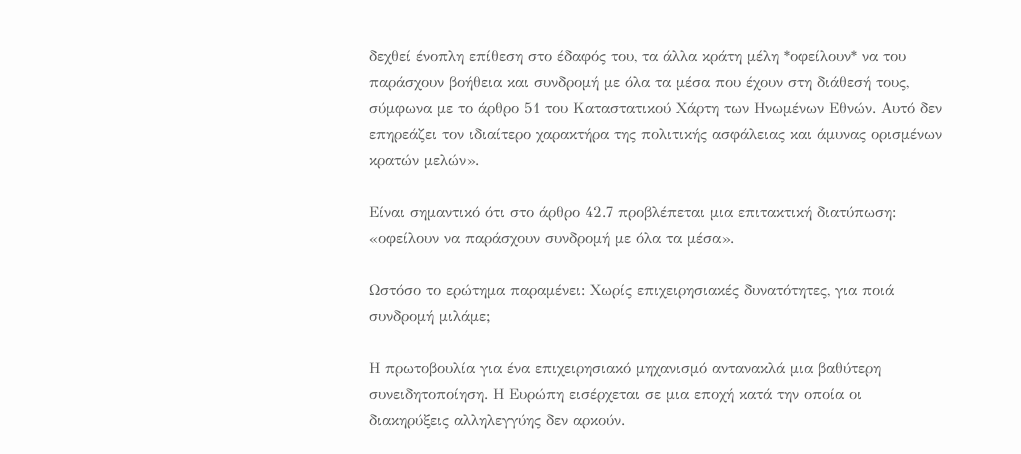δεχθεί ένοπλη επίθεση στο έδαφός του, τα άλλα κράτη μέλη *οφείλουν* να του παράσχουν βοήθεια και συνδρομή με όλα τα μέσα που έχουν στη διάθεσή τους, σύμφωνα με το άρθρο 51 του Καταστατικού Χάρτη των Ηνωμένων Εθνών. Αυτό δεν επηρεάζει τον ιδιαίτερο χαρακτήρα της πολιτικής ασφάλειας και άμυνας ορισμένων κρατών μελών».

Είναι σημαντικό ότι στο άρθρο 42.7 προβλέπεται μια επιτακτική διατύπωση: «οφείλουν να παράσχουν συνδρομή με όλα τα μέσα».

Ωστόσο το ερώτημα παραμένει: Χωρίς επιχειρησιακές δυνατότητες, για ποιά συνδρομή μιλάμε;

Η πρωτοβουλία για ένα επιχειρησιακό μηχανισμό αντανακλά μια βαθύτερη συνειδητοποίηση. Η Ευρώπη εισέρχεται σε μια εποχή κατά την οποία οι διακηρύξεις αλληλεγγύης δεν αρκούν.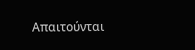Απαιτούνται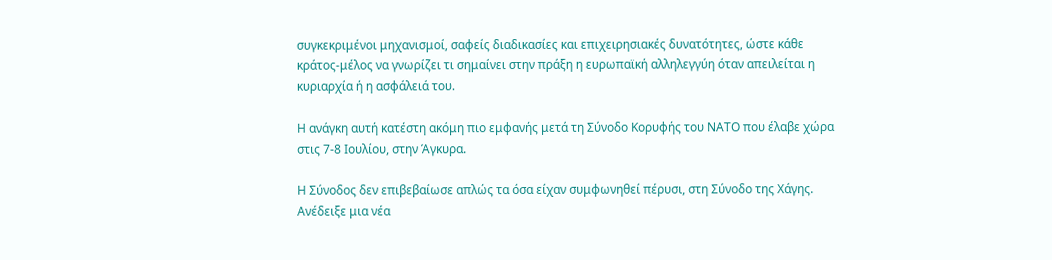συγκεκριμένοι μηχανισμοί, σαφείς διαδικασίες και επιχειρησιακές δυνατότητες, ώστε κάθε κράτος-μέλος να γνωρίζει τι σημαίνει στην πράξη η ευρωπαϊκή αλληλεγγύη όταν απειλείται η κυριαρχία ή η ασφάλειά του.

Η ανάγκη αυτή κατέστη ακόμη πιο εμφανής μετά τη Σύνοδο Κορυφής του ΝΑΤΟ που έλαβε χώρα στις 7-8 Ιουλίου, στην Άγκυρα.

Η Σύνοδος δεν επιβεβαίωσε απλώς τα όσα είχαν συμφωνηθεί πέρυσι, στη Σύνοδο της Χάγης. Ανέδειξε μια νέα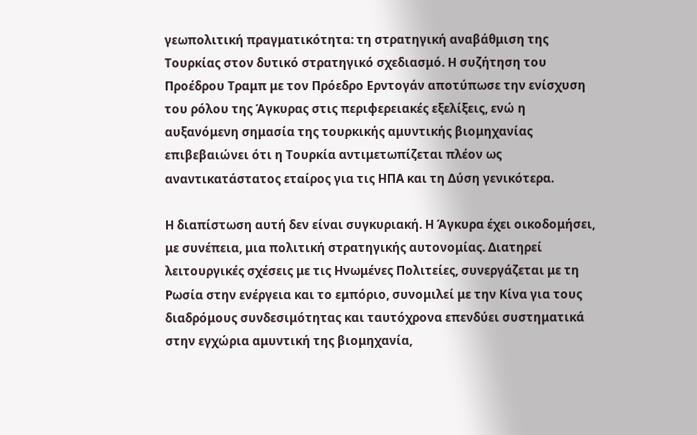γεωπολιτική πραγματικότητα: τη στρατηγική αναβάθμιση της Τουρκίας στον δυτικό στρατηγικό σχεδιασμό. Η συζήτηση του Προέδρου Τραμπ με τον Πρόεδρο Ερντογάν αποτύπωσε την ενίσχυση του ρόλου της Άγκυρας στις περιφερειακές εξελίξεις, ενώ η αυξανόμενη σημασία της τουρκικής αμυντικής βιομηχανίας επιβεβαιώνει ότι η Τουρκία αντιμετωπίζεται πλέον ως αναντικατάστατος εταίρος για τις ΗΠΑ και τη Δύση γενικότερα.

Η διαπίστωση αυτή δεν είναι συγκυριακή. Η Άγκυρα έχει οικοδομήσει, με συνέπεια, μια πολιτική στρατηγικής αυτονομίας. Διατηρεί λειτουργικές σχέσεις με τις Ηνωμένες Πολιτείες, συνεργάζεται με τη Ρωσία στην ενέργεια και το εμπόριο, συνομιλεί με την Κίνα για τους διαδρόμους συνδεσιμότητας και ταυτόχρονα επενδύει συστηματικά στην εγχώρια αμυντική της βιομηχανία,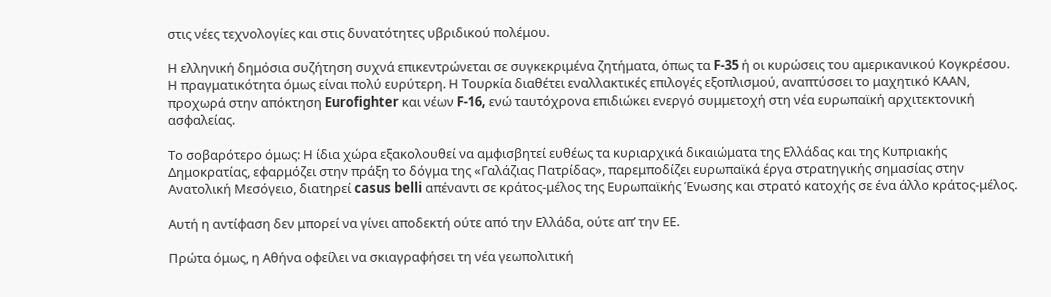στις νέες τεχνολογίες και στις δυνατότητες υβριδικού πολέμου.

Η ελληνική δημόσια συζήτηση συχνά επικεντρώνεται σε συγκεκριμένα ζητήματα, όπως τα F-35 ή οι κυρώσεις του αμερικανικού Κογκρέσου. Η πραγματικότητα όμως είναι πολύ ευρύτερη. Η Τουρκία διαθέτει εναλλακτικές επιλογές εξοπλισμού, αναπτύσσει το μαχητικό ΚΑΑΝ, προχωρά στην απόκτηση Eurofighter και νέων F-16, ενώ ταυτόχρονα επιδιώκει ενεργό συμμετοχή στη νέα ευρωπαϊκή αρχιτεκτονική ασφαλείας.

Το σοβαρότερο όμως: Η ίδια χώρα εξακολουθεί να αμφισβητεί ευθέως τα κυριαρχικά δικαιώματα της Ελλάδας και της Κυπριακής Δημοκρατίας, εφαρμόζει στην πράξη το δόγμα της «Γαλάζιας Πατρίδας», παρεμποδίζει ευρωπαϊκά έργα στρατηγικής σημασίας στην Ανατολική Μεσόγειο, διατηρεί casus belli απέναντι σε κράτος-μέλος της Ευρωπαϊκής Ένωσης και στρατό κατοχής σε ένα άλλο κράτος-μέλος.

Αυτή η αντίφαση δεν μπορεί να γίνει αποδεκτή ούτε από την Ελλάδα, ούτε απ’ την ΕΕ.

Πρώτα όμως, η Αθήνα οφείλει να σκιαγραφήσει τη νέα γεωπολιτική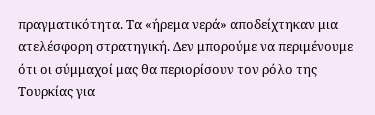πραγματικότητα. Τα «ήρεμα νερά» αποδείχτηκαν μια ατελέσφορη στρατηγική. Δεν μπορούμε να περιμένουμε ότι οι σύμμαχοί μας θα περιορίσουν τον ρόλο της Τουρκίας για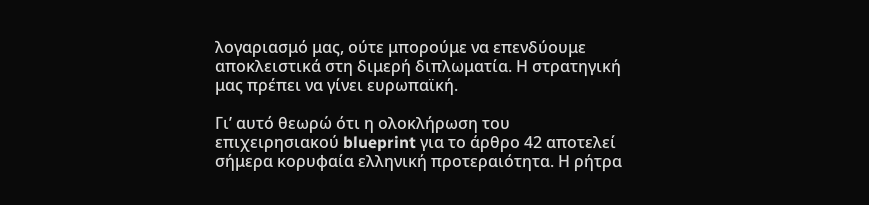λογαριασμό μας, ούτε μπορούμε να επενδύουμε αποκλειστικά στη διμερή διπλωματία. Η στρατηγική μας πρέπει να γίνει ευρωπαϊκή.

Γι’ αυτό θεωρώ ότι η ολοκλήρωση του επιχειρησιακού blueprint για το άρθρο 42 αποτελεί σήμερα κορυφαία ελληνική προτεραιότητα. Η ρήτρα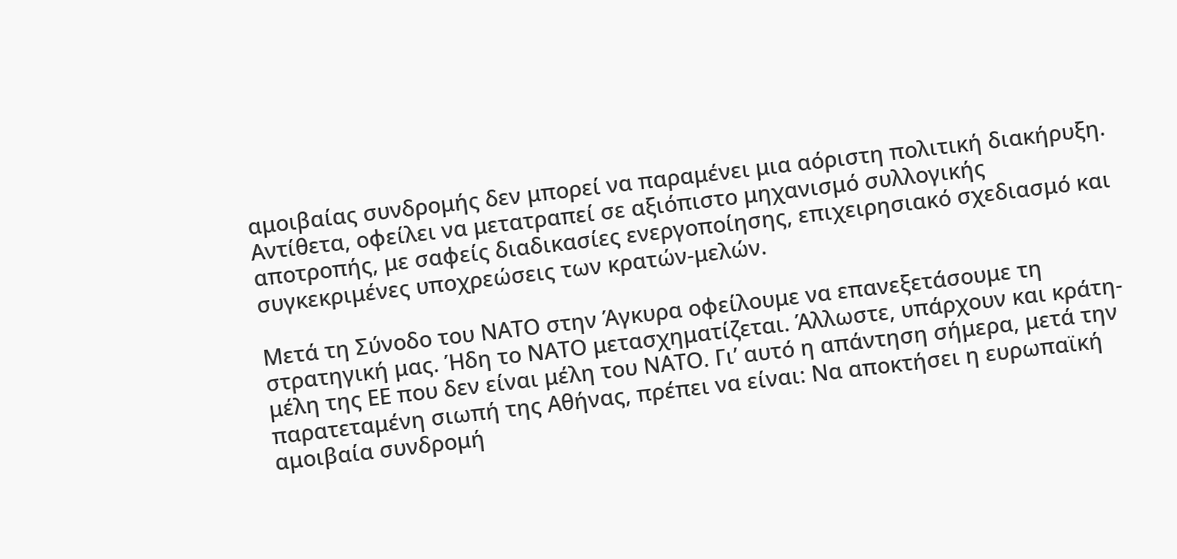αμοιβαίας συνδρομής δεν μπορεί να παραμένει μια αόριστη πολιτική διακήρυξη. Αντίθετα, οφείλει να μετατραπεί σε αξιόπιστο μηχανισμό συλλογικής αποτροπής, με σαφείς διαδικασίες ενεργοποίησης, επιχειρησιακό σχεδιασμό και συγκεκριμένες υποχρεώσεις των κρατών-μελών.

Μετά τη Σύνοδο του ΝΑΤΟ στην Άγκυρα οφείλουμε να επανεξετάσουμε τη στρατηγική μας. Ήδη το ΝΑΤΟ μετασχηματίζεται. Άλλωστε, υπάρχουν και κράτη-μέλη της ΕΕ που δεν είναι μέλη του ΝΑΤΟ. Γι’ αυτό η απάντηση σήμερα, μετά την παρατεταμένη σιωπή της Αθήνας, πρέπει να είναι: Να αποκτήσει η ευρωπαϊκή αμοιβαία συνδρομή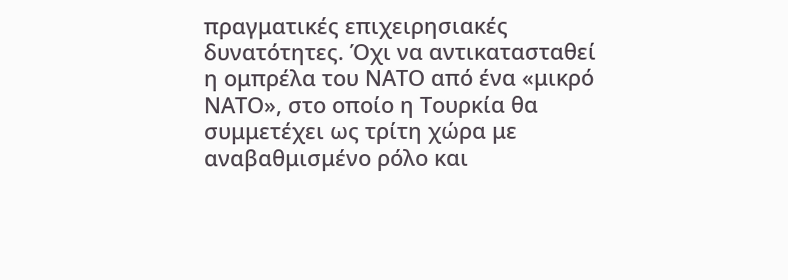πραγματικές επιχειρησιακές δυνατότητες. Όχι να αντικατασταθεί η ομπρέλα του ΝΑΤΟ από ένα «μικρό ΝΑΤΟ», στο οποίο η Τουρκία θα συμμετέχει ως τρίτη χώρα με αναβαθμισμένο ρόλο και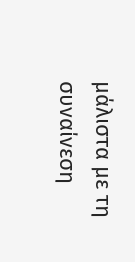μάλιστα με τη συναίνεση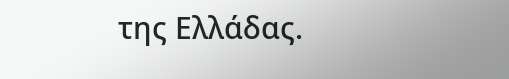της Ελλάδας.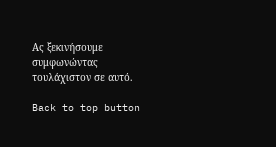Ας ξεκινήσουμε συμφωνώντας τουλάχιστον σε αυτό.

Back to top button